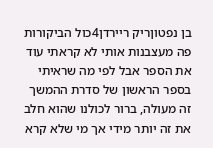בן נפטוןריק ריירדן4כול הביקורות פה מעצבנות אותי לא קראתי עוד את הספר אבל לפי מה שראיתי בספר הראשון של סדרת ההמשך זה מעולה, ברור לכולנו שהוא חלב את זה יותר מידי אך מי שלא קרא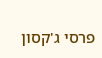פרסי ג'קסון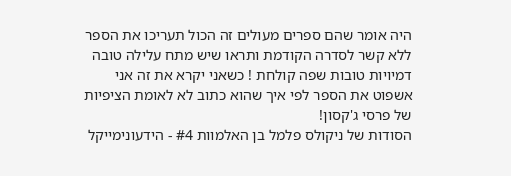היה אומר שהם ספרים מעולים זה הכול תעריכו את הספר ללא קשר לסדרה הקודמת ותראו שיש מתח עלילה טובה דמיויות טובות שפה קולחת ! כשאני יקרא את זה אני אשפוט את הספר לפי איך שהוא כתוב לא לאומת הציפיות של פרסי ג'קסון!
הסודות של ניקולס פלמל בן האלמוות #4 - הידעונימייקל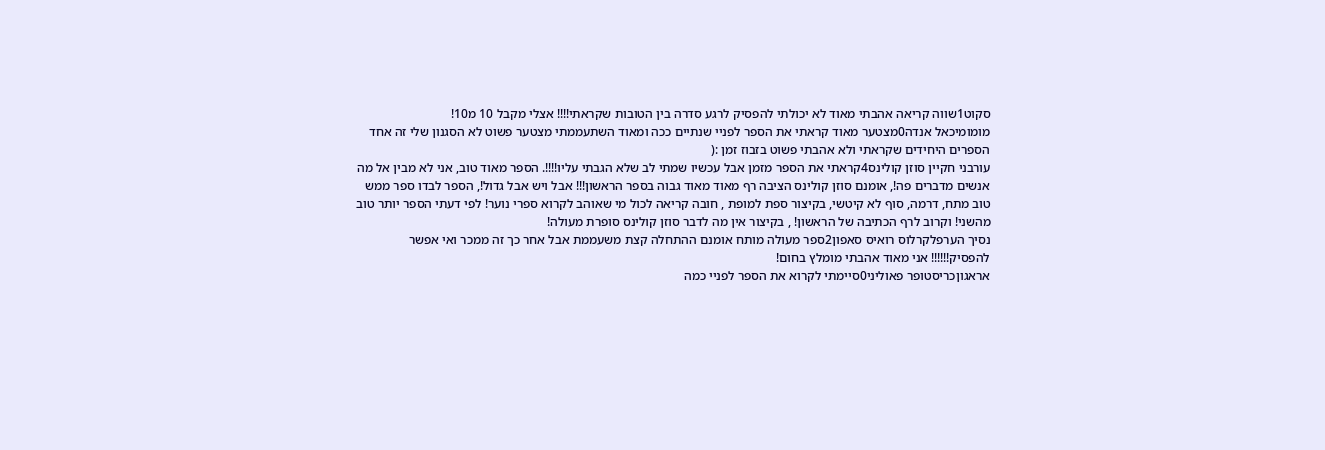סקוט1שווה קריאה אהבתי מאוד לא יכולתי להפסיק לרגע סדרה בין הטובות שקראתי!!!! אצלי מקבל 10 מ10!
מומומיכאל אנדה0מצטער מאוד קראתי את הספר לפניי שנתיים ככה ומאוד השתעממתי מצטער פשוט לא הסגנון שלי זה אחד הספרים היחידים שקראתי ולא אהבתי פשוט בזבוז זמן :(
עורבני חקיין סוזן קולינס4קראתי את הספר מזמן אבל עכשיו שמתי לב שלא הגבתי עליו!!!!. הספר מאוד טוב, אני לא מבין אל מה אנשים מדברים פה!, אומנם סוזן קולינס הציבה רף מאוד מאוד גבוה בספר הראשון!!! אבל ויש אבל גדול!, הספר לבדו ספר ממש טוב מתח, דרמה, סוף לא קיטשי, בקיצור ספת למופת , חובה קריאה לכול מי שאוהב לקרוא ספרי נוער! לפי דעתי הספר יותר טוב מהשני! וקרוב לרף הכתיבה של הראשון! , בקיצור אין מה לדבר סוזן קולינס סופרת מעולה!
נסיך הערפלקרלוס רואיס סאפון2ספר מעולה מותח אומנם ההתחלה קצת משעממת אבל אחר כך זה ממכר ואי אפשר להפסיק!!!!!! אני מאוד אהבתי מומלץ בחום!
אראגוןכריסטופר פאוליני0סיימתי לקרוא את הספר לפניי כמה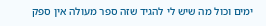ימים וכול מה שיש לי להגיד שזה ספר מעולה אין ספק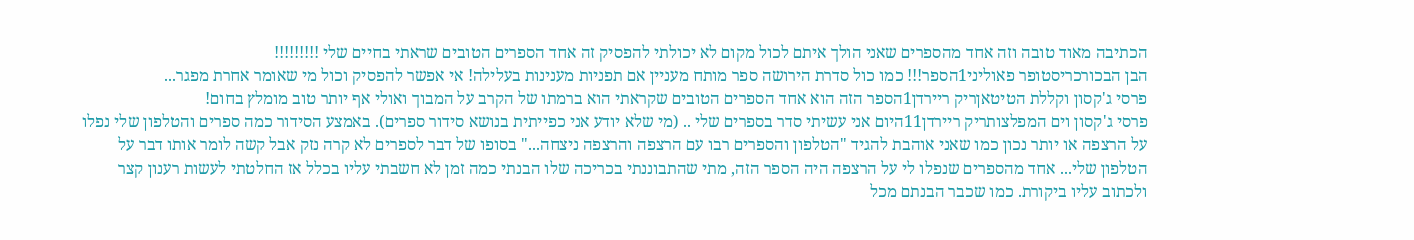הכתיבה מאוד טובה וזה אחד מהספרים שאני הולך איתם לכול מקום לא יכולתי להפסיק זה אחד הספרים הטובים שראתי בחיים שלי !!!!!!!!!
הבן הבכורכריסטופר פאוליני1הספר!!! כמו כול סדרת הירושה ספר מותח מעניין אם תפניות מענינות בעלילה! אי אפשר להפסיק וכול מי שאומר אחרת מפגר...
פרסי ג'קסון וקללת הטיטאןריק ריירדן1הספר הזה הוא אחד הספרים הטובים שקראתי הוא ברמתו של הקרב על המבוך ואולי אף יותר טוב מומלץ בחום!
פרסי ג'קסון וים המפלצותריק ריירדן11היום אני עשיתי סדר בספרים שלי .. (מי שלא יודע אני כפייתית בנושא סידור ספרים). באמצע הסידור כמה ספרים והטלפון שלי נפלו על הרצפה או יותר נכון כמו שאני אוהבת להגיד "הטלפון והספרים רבו עם הרצפה והרצפה ניצחה..." בסופו של דבר לספרים לא קרה נזק אבל קשה לומר אותו דבר על הטלפון שלי... אחד מהספרים שנפלו לי על הרצפה היה הספר הזה, מתי שהתבוננתי בכריכה שלו הבנתי כמה זמן לא חשבתי עליו בכלל אז החלטתי לעשות רענון קצר ולכתוב עליו ביקורת. כמו שכבר הבנתם מכל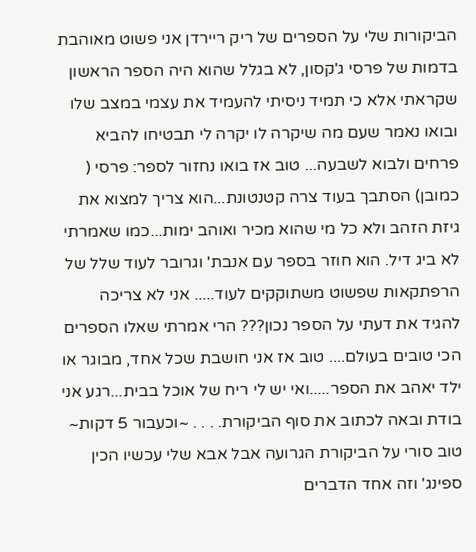הביקורות שלי על הספרים של ריק ריירדן אני פשוט מאוהבת בדמות של פרסי ג'קסון, לא בגלל שהוא היה הספר הראשון שקראתי אלא כי תמיד ניסיתי להעמיד את עצמי במצב שלו ובואו נאמר שעם מה שיקרה לו יקרה לי תבטיחו להביא פרחים ולבוא לשבעה... טוב אז בואו נחזור לספר: פרסי ( כמובן) הסתבך בעוד צרה קטנטונת...הוא צריך למצוא את גיזת הזהב ולא כל מי שהוא מכיר ואוהב ימות...כמו שאמרתי לא ביג דיל. הוא חוזר בספר עם אנבת' וגרובר לעוד שלל של הרפתקאות שפשוט משתוקקים לעוד..... אני לא צריכה להגיד את דעתי על הספר נכון??? הרי אמרתי שאלו הספרים הכי טובים בעולם.... טוב אז אני חושבת שכל אחד, מבוגר או ילד יאהב את הספר.....ואי יש לי ריח של אוכל בבית...רגע אני בודת ובאה לכתוב את סוף הביקורת. . . . ~וכעבור 5 דקות~ טוב סורי על הביקורת הגרועה אבל אבא שלי עכשיו הכין ספינג' וזה אחד הדברים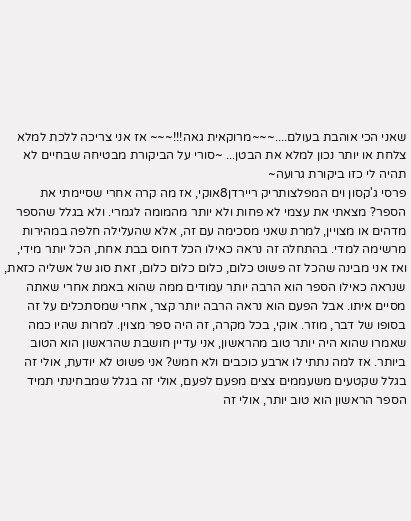שאני הכי אוהבת בעולם....~~~מרוקאית גאה!!!~~~ אז אני צריכה ללכת למלא צלחת או יותר נכון למלא את הבטן... ~סורי על הביקורת מבטיחה שבחיים לא תהיה לי כזו ביקורת גרועה~
פרסי ג'קסון וים המפלצותריק ריירדן8אוקי, אז מה קרה אחרי שסיימתי את הספר? מצאתי את עצמי לא פחות ולא יותר מהמומה לגמרי. ולא בגלל שהספר מדהים או מצויין, למרת שאני מסכימה עם זה, אלא שהעלילה חלפה במהירות מרשימה למדי. בהתחלה זה נראה כאילו הכל דחוס בבת אחת, הכל יותר מידי, ואז אני מבינה שהכל זה פשוט כלום, כלום כלום כלום, זאת סוג של אשליה כזאת, שנראה כאילו הספר הוא הרבה יותר עמודים ממה שהוא באמת אחרי שאתה מסיים איתו. אבל הפעם הוא נראה הרבה יותר קצר, אחרי שמסתכלים על זה בסופו של דבר, מוזר. אוקי, בכל מקרה, זה היה ספר מצוין. למרות שהיו כמה שאמרו שהוא היה יותר טוב מהראשון, אני עדיין חושבת שהראשון הוא הטוב ביותר. אז למה נתתי לו ארבע כוכבים ולא חמש? אני פשוט לא יודעת, אולי זה בגלל שקטעים משעממים צצים מפעם לפעם, אולי זה בגלל שמבחינתי תמיד הספר הראשון הוא טוב יותר, אולי זה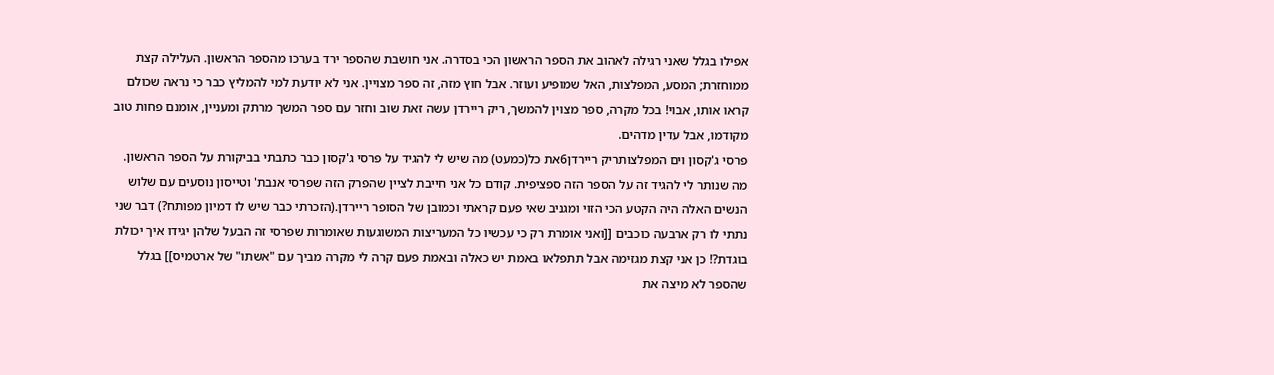אפילו בגלל שאני רגילה לאהוב את הספר הראשון הכי בסדרה. אני חושבת שהספר ירד בערכו מהספר הראשון. העלילה קצת ממוחזרת; המסע, המפלצות, האל שמופיע ועוזר. אבל חוץ מזה, זה ספר מצויין. אני לא יודעת למי להמליץ כבר כי נראה שכולם קראו אותו, אבוי! בכל מקרה, ספר מצוין להמשך, ריק ריירדן עשה זאת שוב וחזר עם ספר המשך מרתק ומעניין, אומנם פחות טוב מקודמו, אבל עדין מדהים.
פרסי ג'קסון וים המפלצותריק ריירדן6את כל(כמעט) מה שיש לי להגיד על פרסי ג'קסון כבר כתבתי בביקורת על הספר הראשון. מה שנותר לי להגיד זה על הספר הזה ספציפית. קודם כל אני חייבת לציין שהפרק הזה שפרסי אנבת' וטייסון נוסעים עם שלוש הנשים האלה היה הקטע הכי הזוי ומגניב שאי פעם קראתי וכמובן של הסופר ריירדן.(הזכרתי כבר שיש לו דמיון מפותח?) דבר שני נתתי לו רק ארבעה כוכבים [[ואני אומרת רק כי עכשיו כל המעריצות המשוגעות שאומרות שפרסי זה הבעל שלהן יגידו איך יכולת בוגדת?! כן אני קצת מגזימה אבל תתפלאו באמת יש כאלה ובאמת פעם קרה לי מקרה מביך עם "אשתו" של ארטמיס]] בגלל שהספר לא מיצה את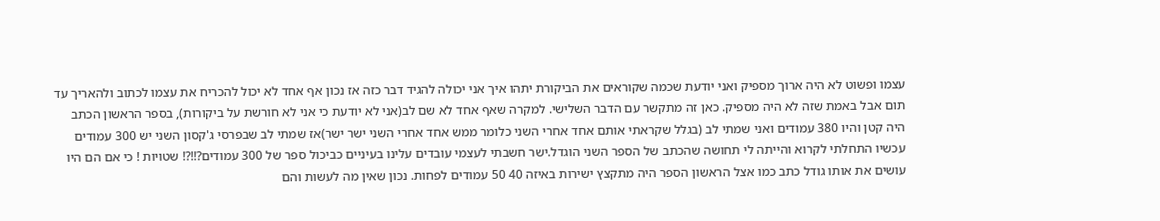עצמו ופשוט לא היה ארוך מספיק ואני יודעת שכמה שקוראים את הביקורת יתהו איך אני יכולה להגיד דבר כזה אז נכון אף אחד לא יכול להכריח את עצמו לכתוב ולהאריך עד תום אבל באמת שזה לא היה מספיק. כאן זה מתקשר עם הדבר השלישי. למקרה שאף אחד לא שם לב(אני לא יודעת כי אני לא חורשת על ביקורות), בספר הראשון הכתב היה קטן והיו 380 עמודים ואני שמתי לב (בגלל שקראתי אותם אחד אחרי השני כלומר ממש אחד אחרי השני ישר ישר)אז שמתי לב שבפרסי ג'קסון השני יש 300 עמודים עכשיו התחלתי לקרוא והייתה לי תחושה שהכתב של הספר השני הוגדל.ישר חשבתי לעצמי עובדים עלינו בעיניים כביכול ספר של 300 עמודים?!!?! שטויות ! כי אם הם היו עושים את אותו גודל כתב כמו אצל הראשון הספר היה מתקצץ ישירות באיזה 40 50 עמודים לפחות. נכון שאין מה לעשות והם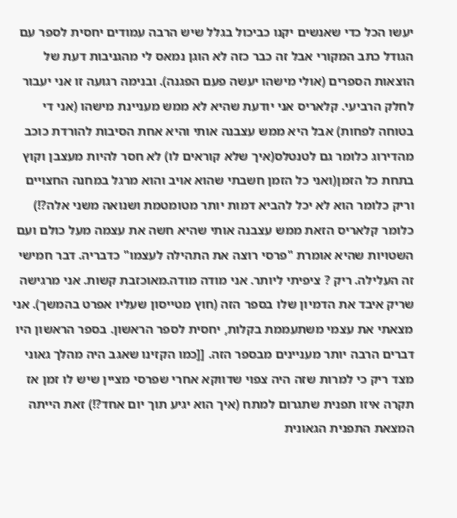יעשו הכל כדי שאנשים יקנו כביכול בגלל שיש הרבה עמודים יחסית לספר עם הגודל כתב המקורי אבל זה כבר כזה לא הוגן נמאס לי מהגניבות דעת של הוצאות הספרים (אולי מישהו יעשה פעם הפגנה). ובנימה רגועה זו אני יעבור לחלק הרביעי. קלאריס אני יודעת שהיא לא ממש מעניינת מישהו (אני די בטוחה לפחות) אבל היא ממש עצבנה אותי והיא אחת הסיבות להורדת כוכב מהדירוג כלומר גם לטנטלס(איך שלא קוראים לו) לא חסר להיות מעצבן וקוץ בתחת כל הזמן(ואני כל הזמן חשבתי שהוא אויב והוא מרגל במחנה החצויים וריק כלומר הוא לא יכל להביא דמות יותר מטומטמת ושנואה משני אלה?!) כלומר קלאריס הזאת ממש עצבנה אותי שהיא חשה את עצמה מעל כולם ועם השטויות שהיא אומרת "פרסי רוצה את התהילה לעצמו" כדבריה. דבר חמישי זה העלילה. ריק ? ציפיתי ליותר. אני מודה מודה.מאוכזבת קשות. אני מרגישה שריק איבד את הדמיון שלו בספר הזה (חוץ מטייסון שעליו אפרט בהמשך). אני מצאתי את עצמי משתעממת בקלות, יחסית לספר הראשון. בספר הראשון היו דברים הרבה יותר מעניינים מבספר הזה. [[כמו הקזינו שאגב היה מהלך גאוני מצד ריק כי למרות שזה היה צפוי שדווקא אחרי שפרסי מציין שיש לו זמן אז תקרה איזו תפנית שתגרום למתח (איך הוא יגיע תוך יום אחד?!) זאת הייתה המצאת התפנית הגאונית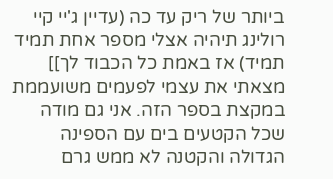ביותר של ריק עד כה (עדיין ג'יי קיי רולינג תיהיה אצלי מספר אחת תמיד תמיד) אז באמת כל הכבוד לך]] מצאתי את עצמי לפעמים משועממת במקצת בספר הזה. אני גם מודה שכל הקטעים בים עם הספינה הגדולה והקטנה לא ממש גרם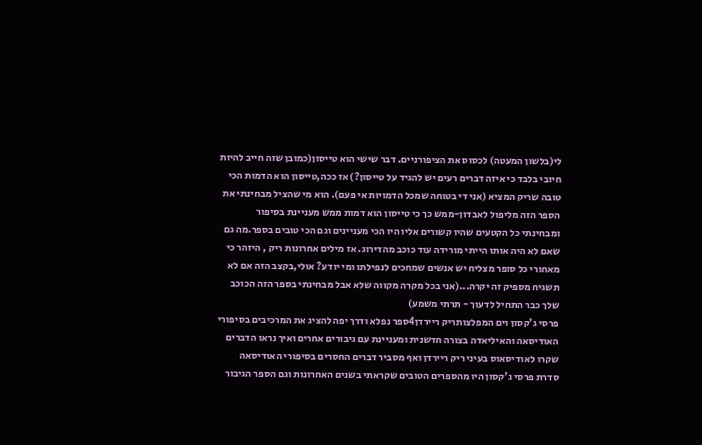לי(בלשון המעטה) לכסוס את הציפורניים. דבר שישי הוא טייסון(כמובן שזה חייב להיות חיובי בלבד כי איזה דברים רעים יש להגיד על טייסון?) אז ככה,טייסון הוא הדמות הכי טובה שריק המציא (אני די בטוחה שמכל הדמויות אי פעם). הוא מי שהציל מבחינתי את הספר הזה מליפול לאבדון-ממש כך כי טייסון הוא דמות ממש מעניינת בסיפור ומבחינתי כל הקטעים שהיו קשורים אליו היו הכי מעניינים וגם הכי טובים בספר.מה גם שאם לא היה אותו הייתי מורידה עוד כוכב מהדירוג. אז מילים אחרונות ריק , היזהר כי מאחורי כל סופר מצליח יש אנשים שמחכים לנפילתו ומי יודע? אולי,בקצב הזה אם לא תשגיח מספיק זה יקרה...(אני בכל מקרה מקווה שלא אבל מבחינתי בספר הזה הכוכב שלך כבר התחיל לדעוך - תרתי משמע)
פרסי ג'קסון וים המפלצותריק ריירדן4ספר נפלא ודרך יפה להציג את המרכיבים בסיפורי האודיסאה והאיליאדה בצורה חדשנית ומעניינת עם גיבורים אחרים ואיך נראו הדברים שקרו לאודיסאוס בעיני ריק ריירדן ואף מסביר דברים החסרים בסיפורי האודיסאה סדרת פרסי ג'קסון היו מהספרים הטובים שקראתי בשנים האחרונות וגם הספר הגיבור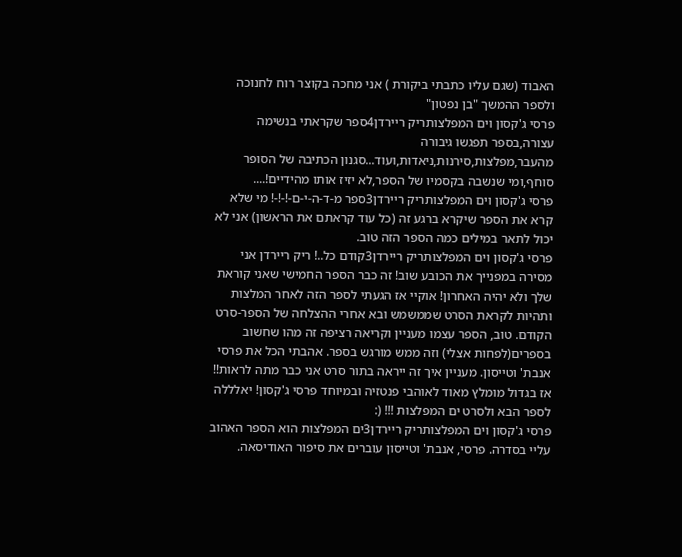האבוד (שגם עליו כתבתי ביקורת ) אני מחכה בקוצר רוח לחנוכה ולספר ההמשך "בן נפטון"
פרסי ג'קסון וים המפלצותריק ריירדן4ספר שקראתי בנשימה עצורה,בספר תפגשו גיבורה מהעבר,מפלצות,סירנות,ניאדות,ועוד...סגנון הכתיבה של הסופר סוחף,ומי שנשבה בקסמיו של הספר,לא יזיז אותו מהידיים!....
פרסי ג'קסון וים המפלצותריק ריירדן3ספר מ-ד-ה-י-ם-!-!-! מי שלא קרא את הספר שיקרא ברגע זה (כל עוד קראתם את הראשון) אני לא יכול לתאר במילים כמה הספר הזה טוב.
פרסי ג'קסון וים המפלצותריק ריירדן3קודם כל..! ריק ריירדן אני מסירה במפנייך את הכובע שוב! זה כבר הספר החמישי שאני קוראת שלך ולא יהיה האחרון! אוקיי אז הגעתי לספר הזה לאחר המלצות ותהיות לקראת הסרט שממשמש ובא אחרי ההצלחה של הספר-סרט הקודם. טוב, הספר עצמו מעניין וקריאה רציפה זה מהו שחשוב בספרים(לפחות אצלי) וזה ממש מורגש בספר. אהבתי הכל את פרסי אנבת' וטייסון. מעניין איך זה ייראה בתור סרט אני כבר מתה לראות!! אז בגדול מומלץ מאוד לאוהבי פנטזיה ובמיוחד פרסי ג'קסון! יאלללה לספר הבא ולסרט ים המפלצות !!! (:
פרסי ג'קסון וים המפלצותריק ריירדן3ים המפלצות הוא הספר האהוב עליי בסדרה. פרסי, אנבת' וטייסון עוברים את סיפור האודיסאה.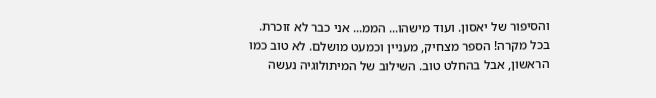והסיפור של יאסון. ועוד מישהו... הממ... אני כבר לא זוכרת. בכל מקרה! הספר מצחיק, מעניין וכמעט מושלם. לא טוב כמו הראשון, אבל בהחלט טוב. השילוב של המיתולוגיה נעשה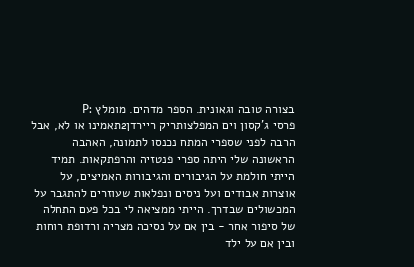בצורה טובה וגאונית. הספר מדהים. מומלץ :P
פרסי ג'קסון וים המפלצותריק ריירדן2תאמינו או לא, אבל הרבה לפני שספרי המתח נכנסו לתמונה, האהבה הראשונה שלי היתה ספרי פנטזיה והרפתקאות. תמיד הייתי חולמת על הגיבורים והגיבורות האמיצים, על אוצרות אבודים ועל ניסים ונפלאות שעוזרים להתגבר על המכשולים שבדרך. הייתי ממציאה לי בכל פעם התחלה של סיפור אחר - בין אם על נסיכה מצריה ורדופת רוחות ובין אם על ילד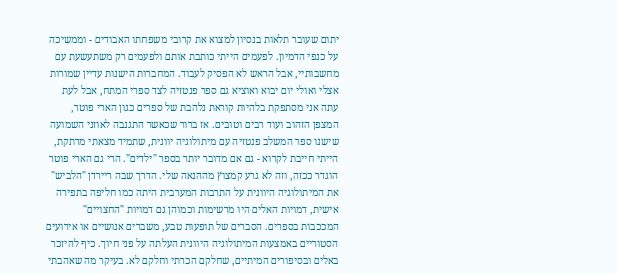יתום שעובר תלאות בנסיון למצוא את קרובי משפחתו האבודים - וממשיכה על כנפי הדמיון. לפעמים הייתי כותבת אותם ולפעמים רק משתעשעת עם מחשבותיי, אבל הראש לא הפסיק לעבוד. המחברות הישנות עדיין שמורות אצלי ואולי יום יבוא ואוציא גם ספר פנטזיה לצד ספרי המתח, אבל לעת עתה אני מסתפקת בלהיות קוראת נלהבת של ספרים כגון הארי פוטר, המצפן הזהוב ועוד רבים וטובים. אז ברור שכאשר התגנבה לאוזני השמועה שישנו ספר המשלב פנטזיה עם מיתולוגיה יוונית, שתמיד מצאתי מרתקת, הייתי חייבת לקרוא - גם אם מדובר יותר בספר "ילדים". הרי גם הארי פוטר הוגדר ככזה, וזה לא גרע קמצוץ מההנאה שלי. הדרך שבה ריירדן "הלביש" את המיתולוגיה היוונית על התרבות המערבית היתה כמו חליפה בתפירה אישית, דמויות האלים היו מרשימות וכמוהן גם דמויות "החצויים" המככבות בספרים. הסברים של תופעות טבע, משברים אנושיים או אירועים הסטוריים באמצעות המיתולוגיה היוונית העלתה על פני חיוך. כיף להיזכר באלים ובסיפורים המיתיים, שחלקם הכרתי וחלקם לא. בעיקר מה שאהבתי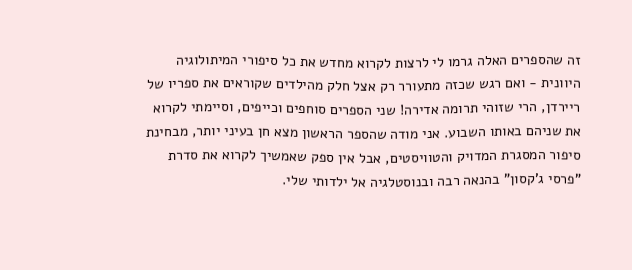זה שהספרים האלה גרמו לי לרצות לקרוא מחדש את כל סיפורי המיתולוגיה היוונית - ואם רגש שכזה מתעורר רק אצל חלק מהילדים שקוראים את ספריו של ריירדן, הרי שזוהי תרומה אדירה! שני הספרים סוחפים וכייפים, וסיימתי לקרוא את שניהם באותו השבוע. אני מודה שהספר הראשון מצא חן בעיני יותר, מבחינת סיפור המסגרת המדויק והטוויסטים, אבל אין ספק שאמשיך לקרוא את סדרת "פרסי ג'קסון" בהנאה רבה ובנוסטלגיה אל ילדותי שלי.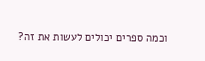וכמה ספרים יכולים לעשות את זה?